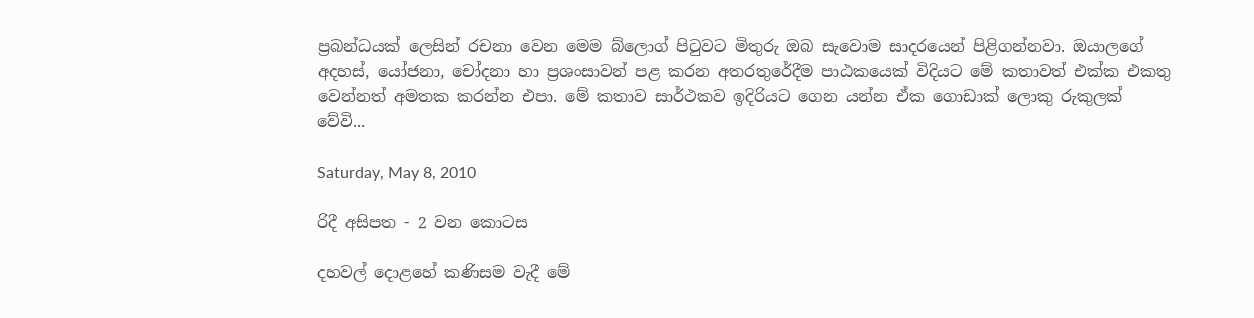ප්‍රබන්ධයක් ලෙසින් රචනා වෙන මෙම බ්ලොග් පිටුවට මිතුරු ඔබ සැවොම සාදරයෙන් පිළිගන්නවා. ඔයාලගේ අදහස්, යෝජනා, චෝදනා හා ප්‍රශංසාවන් පළ කරන අතරතුරේදීම පාඨකයෙක් විදියට මේ කතාවත් එක්ක එකතු වෙන්නත් අමතක කරන්න එපා. මේ කතාව සාර්ථකව ඉදිරියට ගෙන යන්න ඒක ගොඩාක් ලොකු රුකුලක් වේවි...

Saturday, May 8, 2010

රිදී අසිපත - 2 වන කොටස

දහවල් දොළහේ කණිසම වැදී මේ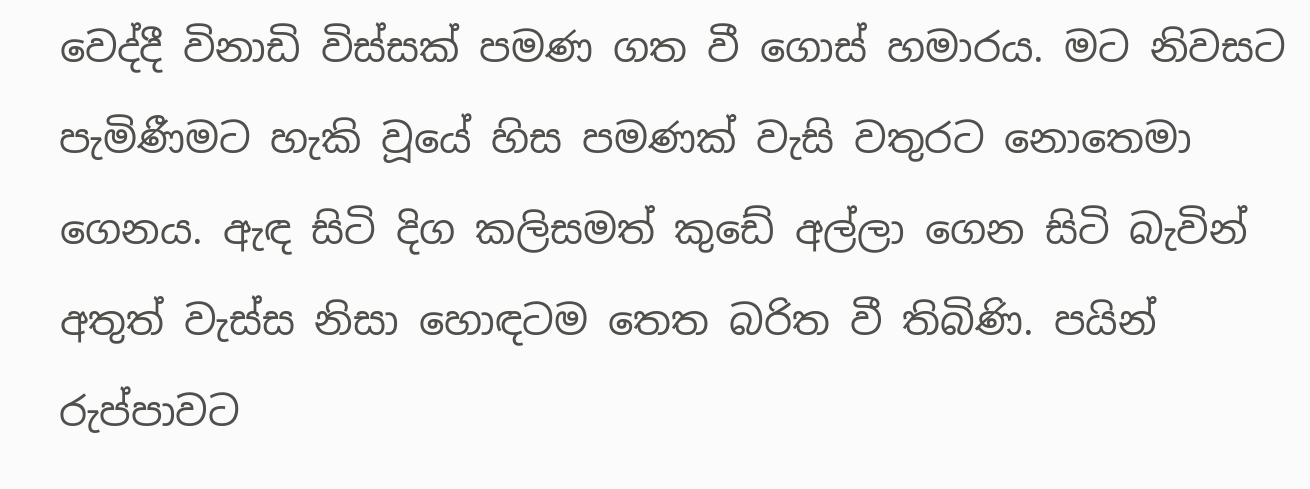වෙද්දී විනාඩි විස්සක් පමණ ගත වී ගොස් හමාරය. මට නිවසට පැමිණීමට හැකි වූයේ හිස පමණක් වැසි වතුරට නොතෙමා ගෙනය. ඇඳ සිටි දිග කලිසමත් කුඩේ අල්ලා ගෙන සිටි බැවින් අතුත් වැස්ස නිසා හොඳටම තෙත බරිත වී තිබිණි. පයින් රුප්පාවට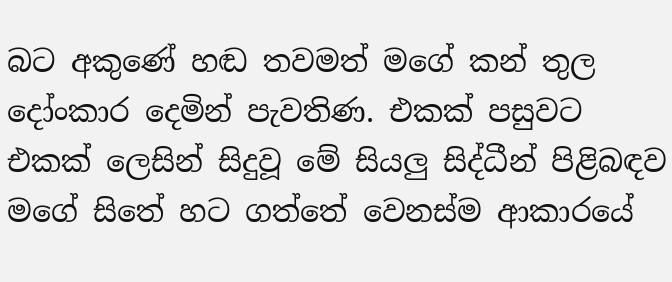බට අකුණේ හඬ තවමත් මගේ කන් තුල දෝංකාර දෙමින් පැවතිණ. එකක් පසුවට එකක් ලෙසින් සිදුවූ මේ සියලු සිද්ධීන් පිළිබඳව මගේ සිතේ හට ගත්තේ වෙනස්ම ආකාරයේ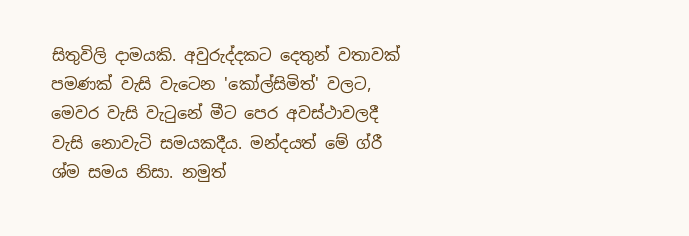සිතුවිලි දාමයකි. අවුරුද්දකට දෙතුන් වතාවක් පමණක් වැසි වැටෙන 'කෝල්සිමිත්' වලට, මෙවර වැසි වැටුනේ මීට පෙර අවස්ථාවලදී වැසි නොවැටි සමයකදීය. මන්දයත් මේ ග්රී ශ්ම සමය නිසා. නමුත්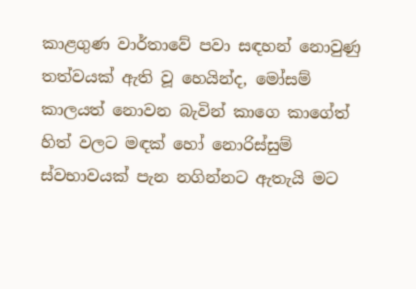කාළගුණ වාර්තාවේ පවා සඳහන් නොවුණු තත්වයක් ඇති වූ හෙයින්ද, මෝසම් කාලයත් නොවන බැවින් කාගෙ කාගේත් හිත් වලට මඳක් හෝ නොරිස්සුම් ස්වභාවයක් පැන නගින්නට ඇතැයි මට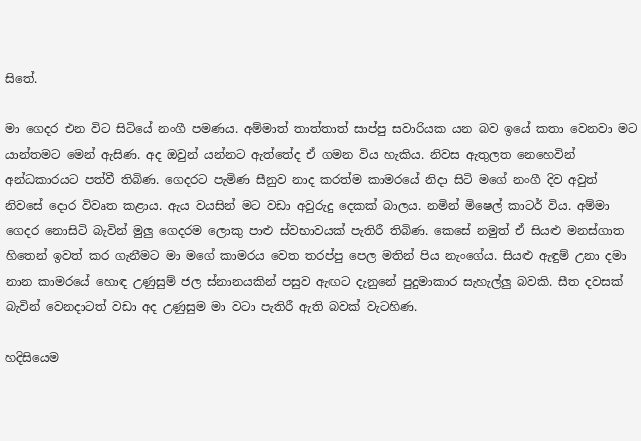සිතේ.

මා ගෙදර එන විට සිටියේ නංගී පමණය. අම්මාත් තාත්තාත් සාප්පු සවාරියක යන බව ඉයේ කතා වෙනවා මට යාන්තමට මෙන් ඇසිණ. අද ඔවුන් යන්නට ඇත්තේද ඒ ගමන විය හැකිය. නිවස ඇතුලත නෙහෙවින් අන්ධකාරයට පත්වී තිබිණ. ගෙදරට පැමිණ සීනුව නාද කරත්ම කාමරයේ නිදා සිටි මගේ නංගී දිව අවුත් නිවසේ දොර විවෘත කළාය. ඇය වයසින් මට වඩා අවුරුදු දෙකක් බාලය. නමින් මිෂෙල් කාටර් විය. අම්මා ගෙදර නොසිටි බැවින් මුලු ගෙදරම ලොකු පාළු ස්වභාවයක් පැතිරී තිබිණ. කෙසේ නමුත් ඒ සියළු මනස්ගාත හිතෙන් ඉවත් කර ගැනීමට මා මගේ කාමරය වෙත තරප්පු පෙල මතින් පිය නැංගේය. සියළු ඇඳුම් උනා දමා නාන කාමරයේ හොඳ උණුසුම් ජල ස්නානයකින් පසුව ඇඟට දැනුනේ පුදුමාකාර සැහැල්ලු බවකි. සීත දවසක් බැවින් වෙනදාටත් වඩා අද උණුසුම මා වටා පැතිරී ඇති බවක් වැටහිණ.

හදිසියෙම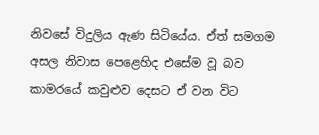නිවසේ විදුලිය ඇණ සිටියේය. ඒත් සමගම අසල නිවාස පෙළෙහිද එසේම වූ බව කාමරයේ කවුළුව දෙසට ඒ වන විට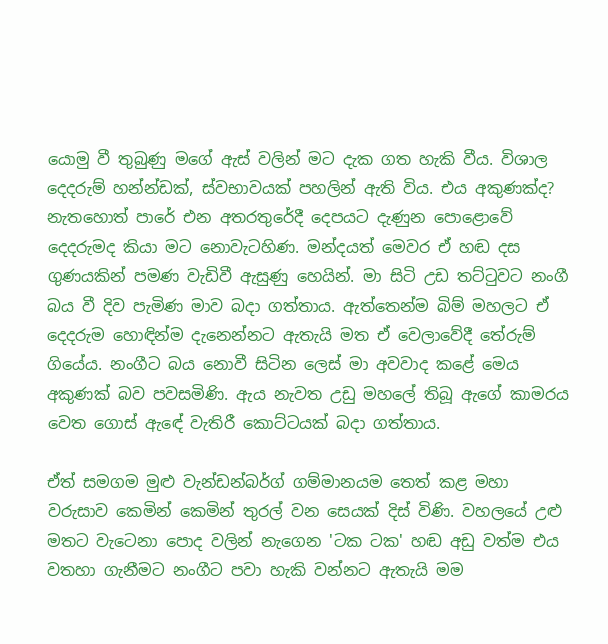යොමු වී තුබුණු මගේ ඇස් වලින් මට දැක ගත හැකි වීය. විශාල දෙදරුම් හන්න්ඩක්, ස්වභාවයක් පහලින් ඇති විය. එය අකුණක්ද? නැතහොත් පාරේ එන අතරතුරේදී දෙපයට දැණුන පොළොවේ දෙදරුමද කියා මට නොවැටහිණ. මන්දයත් මෙවර ඒ හඬ දස ගුණයකින් පමණ වැඩිවී ඇසුණු හෙයින්. මා සිටි උඩ තට්ටුවට නංගී බය වී දිව පැමිණ මාව බදා ගත්තාය. ඇත්තෙන්ම බිම් මහලට ඒ දෙදරුම හොඳින්ම දැනෙන්නට ඇතැයි මත ඒ වෙලාවේදී තේරුම් ගියේය. නංගීට බය නොවී සිටින ලෙස් මා අවවාද කළේ මෙය අකුණක් බව පවසමිණි. ඇය නැවත උඩු මහලේ තිබූ ඇගේ කාමරය වෙත ගොස් ඇඳේ වැතිරී කොට්ටයක් බදා ගත්තාය.

ඒත් සමගම මුළු වැන්ඩන්බර්ග් ගම්මානයම තෙත් කළ මහා වරුසාව කෙමින් කෙමින් තුරල් වන සෙයක් දිස් විණි. වහලයේ උළු මතට වැටෙනා පොද වලින් නැගෙන 'ටක ටක' හඬ අඩු වත්ම එය වතහා ගැනීමට නංගීට පවා හැකි වන්නට ඇතැයි මම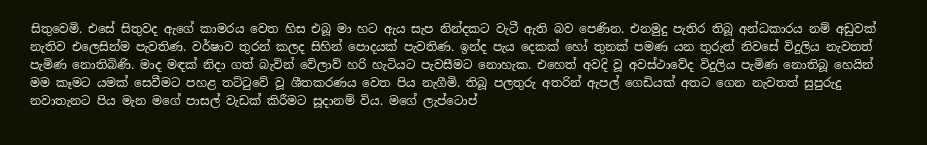සිතුවෙමි. එසේ සිතුවද ඇගේ කාමරය වෙත හිස එබූ මා හට ඇය සැප නින්දකට වැටී ඇති බව පෙණින. එනමුදු පැතිර තිබූ අන්ධකාරය නම් අඩුවක් නැතිව එලෙසින්ම පැවතිණ. වර්ෂාව තුරන් කලද සිහින් පොදයක් පැවතිණ. ඉන්ද පැය දෙකක් හෝ තුනක් පමණ යන තුරුත් නිවසේ විදුලිය නැවතත් පැමිණ නොතිබිණි. මාද මඳක් නිදා ගත් බැවින් වේලාව් හරි හැටියට පැවසීමට නොහැක. එහෙත් අවදි වූ අවස්ථාවේද විදුලිය පැමිණ නොතිබූ හෙයින් මම කෑමට යමක් සෙවීමට පහළ තට්ටුවේ වූ ශීතකරණය වෙත පිය නැගීමි. තිබූ පලතුරු අතරින් ඇපල් ගෙඩියක් අතට ගෙන නැවතත් සුපුරුදු නවාතැනට පිය මැන මගේ පාසල් වැඩක් කිරීමට සූදානම් විය. මගේ ලැප්ටොප්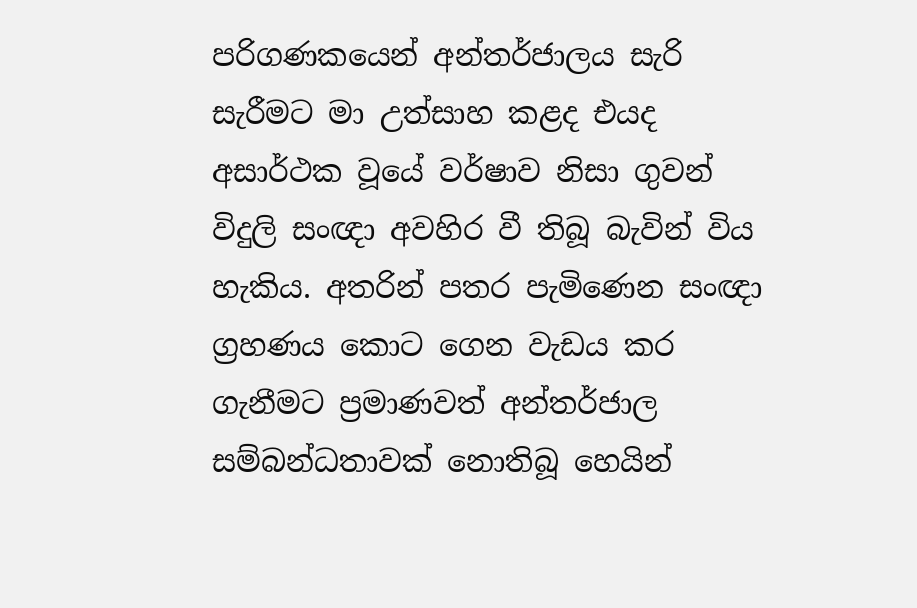පරිගණකයෙන් අන්තර්ජාලය සැරි සැරීමට මා උත්සාහ කළද එයද අසාර්ථක වූයේ වර්ෂාව නිසා ගුවන් විදුලි සංඥා අවහිර වී තිබූ බැවින් විය හැකිය. අතරින් පතර පැමිණෙන සංඥා ග්‍රහණය කොට ගෙන වැඩය කර ගැනීමට ප්‍රමාණවත් අන්තර්ජාල සම්බන්ධතාවක් නොතිබූ හෙයින්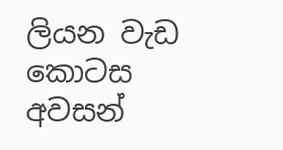ලියන වැඩ කොටස අවසන්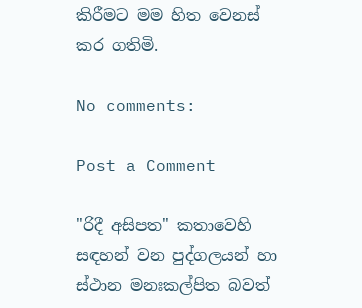කිරීමට මම හිත වෙනස් කර ගතිමි.

No comments:

Post a Comment

"රිදී අසිපත" කතාවෙහි සඳහන් වන පුද්ගලයන් හා ස්ථාන මනඃකල්පිත බවත්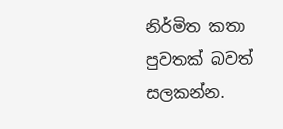නිර්මිත කතා පුවතක් බවත් සලකන්න.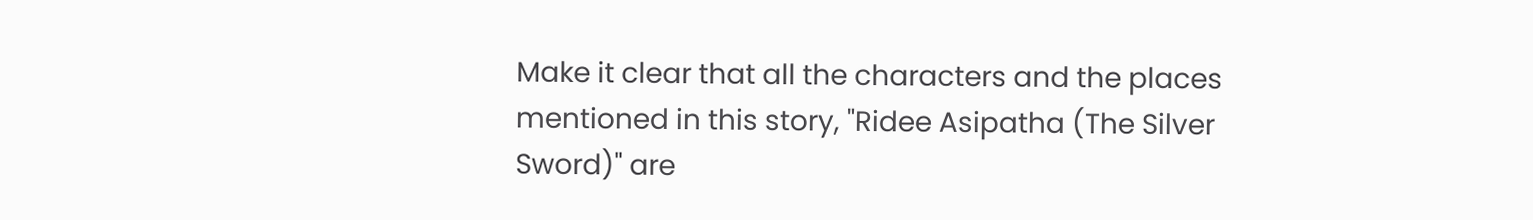Make it clear that all the characters and the places mentioned in this story, "Ridee Asipatha (The Silver Sword)" are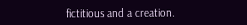fictitious and a creation.